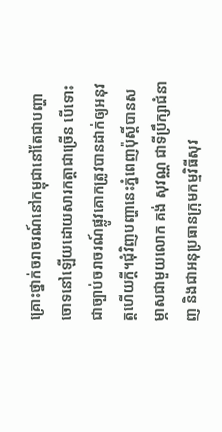គ្រោះថ្នាក់ចរាចរណ៍នៅកម្ពុជានៅតែជាបញ្ហាចោទនៅឡើយដោយសារកត្តាជាច្រើន បើទោះជាច្បាប់ចរាចរណ៍ផ្លូវគោកត្រូវបានដាក់ឲ្យអនុវត្តហើយក្តី។ជុំវិញបញ្ហានេះភ្នំពេញប៉ុស្តិ៍បានសម្ភាសជាមួយលោក គង់ សុវណ្ណ ជាទីប្រឹក្សាជំនាញ និងជាអនុប្រធានក្រុមកម្មវិធីសុវ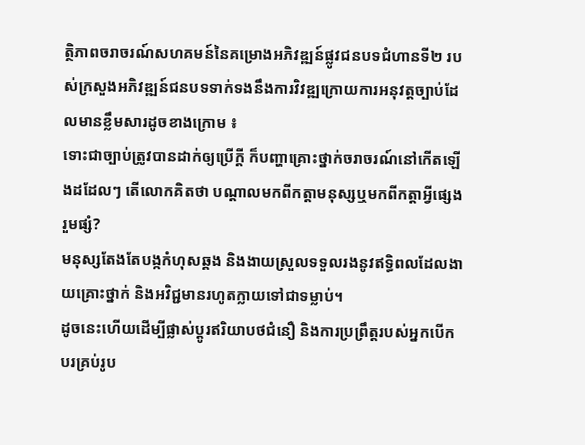ត្ថិភាពចរាចរណ៍សហគមន៍នៃគម្រោងអភិវឌ្ឍន៍ផ្លូវជនបទជំហានទី២ របស់ក្រសួងអភិវឌ្ឍន៍ជនបទទាក់ទងនឹងការវិវឌ្ឍក្រោយការអនុវត្តច្បាប់ដែលមានខ្លឹមសារដូចខាងក្រោម ៖
ទោះជាច្បាប់ត្រូវបានដាក់ឲ្យប្រើក្ដី ក៏បញ្ហាគ្រោះថ្នាក់ចរាចរណ៍នៅកើតឡើងដដែលៗ តើលោកគិតថា បណ្តាលមកពីកត្តាមនុស្សឬមកពីកត្តាអ្វីផ្សេងរួមផ្សំ?
មនុស្សតែងតែបង្កកំហុសឆ្គង និងងាយស្រួលទទួលរងនូវឥទ្ធិពលដែលងាយគ្រោះថ្នាក់ និងអវិជ្ជមានរហូតក្លាយទៅជាទម្លាប់។
ដូចនេះហើយដើម្បីផ្លាស់ប្តូរឥរិយាបថជំនឿ និងការប្រព្រឹត្តរបស់អ្នកបើកបរគ្រប់រូប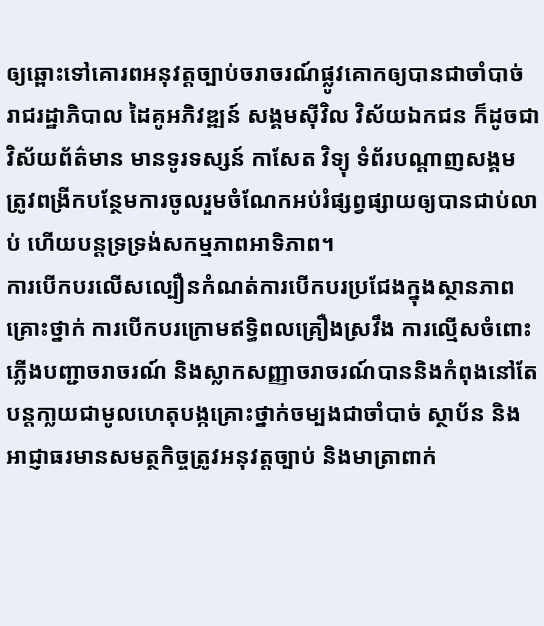ឲ្យឆ្ពោះទៅគោរពអនុវត្តច្បាប់ចរាចរណ៍ផ្លូវគោកឲ្យបានជាចាំបាច់ រាជរដ្ឋាភិបាល ដៃគូអភិវឌ្ឍន៍ សង្គមស៊ីវិល វិស័យឯកជន ក៏ដូចជាវិស័យព័ត៌មាន មានទូរទស្សន៍ កាសែត វិទ្យុ ទំព័របណ្តាញសង្គម ត្រូវពង្រីកបន្ថែមការចូលរួមចំណែកអប់រំផ្សព្វផ្សាយឲ្យបានជាប់លាប់ ហើយបន្តទ្រទ្រង់សកម្មភាពអាទិភាព។
ការបើកបរលើសល្បឿនកំណត់ការបើកបរប្រជែងក្នុងស្ថានភាពគ្រោះថ្នាក់ ការបើកបរក្រោមឥទ្ធិពលគ្រឿងស្រវឹង ការល្មើសចំពោះភ្លើងបញ្ជាចរាចរណ៍ និងស្លាកសញ្ញាចរាចរណ៍បាននិងកំពុងនៅតែបន្តកា្លយជាមូលហេតុបង្កគ្រោះថ្នាក់ចម្បងជាចាំបាច់ ស្ថាប័ន និងអាជ្ញាធរមានសមត្ថកិច្ចត្រូវអនុវត្តច្បាប់ និងមាត្រាពាក់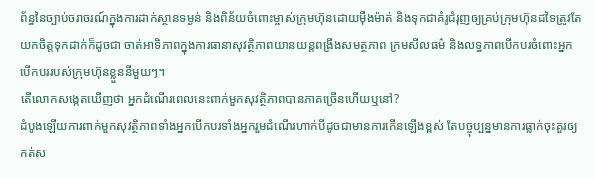ព័ន្ធនៃច្បាប់ចរាចរណ៍ក្នុងការដាក់ស្ថានទម្ងន់ និងពិន័យចំពោះម្ចាស់ក្រុមហ៊ុនដោយម៉ឺងម៉ាត់ និងទុកជាគំរូជំរុញឲ្យគ្រប់ក្រុមហ៊ុនដទៃត្រូវតែយកចិត្តទុកដាក់ក៏ដូចជា ចាត់អាទិភាពក្នុងការធានាសុវត្ថិភាពយានយន្តពង្រឹងសមត្ថភាព ក្រមសីលធម៌ និងលទ្ធភាពបើកបរចំពោះអ្នកបើកបររបស់ក្រុមហ៊ុនខ្លួននីមួយៗ។
តើលោកសង្កេតឃើញថា អ្នកដំណើរពេលនេះពាក់មួកសុវត្ថិភាពបានភាគច្រើនហើយឬនៅ?
ដំបូងឡើយការពាក់មួកសុវត្ថិភាពទាំងអ្នកបើកបរទាំងអ្នករួមដំណើរហាក់បីដូចជាមានការកើនឡើងខ្ពស់ តែបច្ចុប្បន្នមានការធ្លាក់ចុះគួរឲ្យកត់ស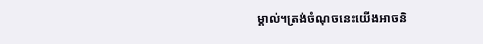ម្គាល់។ត្រង់ចំណុចនេះយើងអាចនិ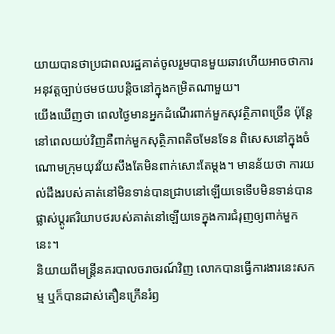យាយបានថាប្រជាពលរដ្ឋគាត់ចូលរួមបានមួយឆាវហើយអាចថាការអនុវត្តច្បាប់ថមថយបន្តិចនៅក្នុងកម្រិតណាមួយ។
យើងឃើញថា ពេលថ្ងៃមានអ្នកដំណើរពាក់មួកសុវត្ថិភាពច្រើន ប៉ុន្តែនៅពេលយប់វិញគឺពាក់មួកសុត្ថិភាពតិចមែនទែន ពិសេសនៅក្នុងចំណោមក្រុមយុវវ័យសឹងតែមិនពាក់សោះតែម្តង។ មានន័យថា ការយល់ដឹងរបស់គាត់នៅមិនទាន់បានជ្រាបនៅឡើយទេទើបមិនទាន់បានផ្លាស់ប្តូរឥរិយាបថរបស់គាត់នៅឡើយទេក្នុងការជំរុញឲ្យពាក់មួកនេះ។
និយាយពីមន្រ្តីនគរបាលចរាចរណ៍វិញ លោកបានធ្វើការងារនេះសកម្ម ឬក៏បានដាស់តឿនក្រើនរំឭ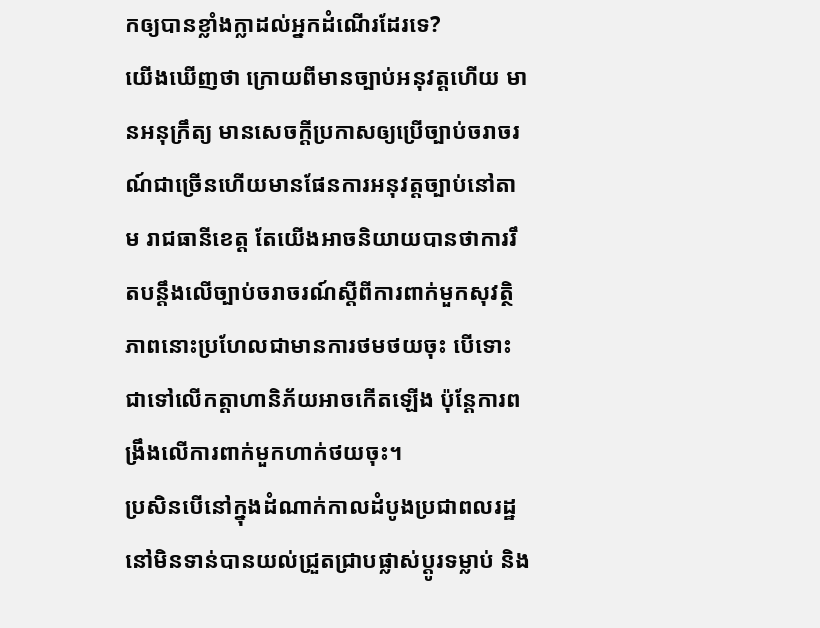កឲ្យបានខ្លាំងក្លាដល់អ្នកដំណើរដែរទេ?
យើងឃើញថា ក្រោយពីមានច្បាប់អនុវត្តហើយ មានអនុក្រឹត្យ មានសេចក្តីប្រកាសឲ្យប្រើច្បាប់ចរាចរណ៍ជាច្រើនហើយមានផែនការអនុវត្តច្បាប់នៅតាម រាជធានីខេត្ត តែយើងអាចនិយាយបានថាការរឹតបន្តឹងលើច្បាប់ចរាចរណ៍ស្តីពីការពាក់មួកសុវត្ថិភាពនោះប្រហែលជាមានការថមថយចុះ បើទោះជាទៅលើកត្តាហានិភ័យអាចកើតឡើង ប៉ុន្តែការពង្រឹងលើការពាក់មួកហាក់ថយចុះ។
ប្រសិនបើនៅក្នុងដំណាក់កាលដំបូងប្រជាពលរដ្ឋនៅមិនទាន់បានយល់ជ្រួតជ្រាបផ្លាស់ប្តូរទម្លាប់ និង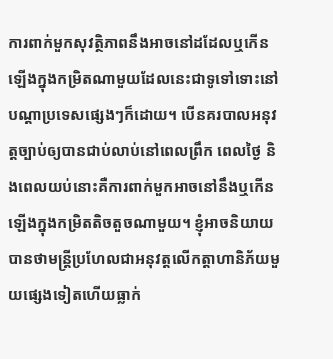ការពាក់មួកសុវត្ថិភាពនឹងអាចនៅដដែលឬកើនឡើងក្នុងកម្រិតណាមួយដែលនេះជាទូទៅទោះនៅបណ្តាប្រទេសផ្សេងៗក៏ដោយ។ បើនគរបាលអនុវត្តច្បាប់ឲ្យបានជាប់លាប់នៅពេលព្រឹក ពេលថ្ងៃ និងពេលយប់នោះគឺការពាក់មួកអាចនៅនឹងឬកើនឡើងក្នុងកម្រិតតិចតួចណាមួយ។ ខ្ញុំអាចនិយាយបានថាមន្រ្តីប្រហែលជាអនុវត្តលើកត្តាហានិភ័យមួយផ្សេងទៀតហើយធ្លាក់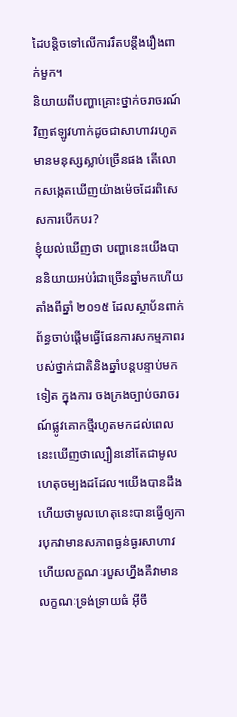ដៃបន្តិចទៅលើការរឹតបន្តឹងរឿងពាក់មួក។
និយាយពីបញ្ហាគ្រោះថ្នាក់ចរាចរណ៍វិញឥឡូវហាក់ដូចជាសាហាវរហូតមានមនុស្សស្លាប់ច្រើនផង តើលោកសង្កេតឃើញយ៉ាងម៉េចដែរពិសេសការបើកបរ?
ខ្ញុំយល់ឃើញថា បញ្ហានេះយើងបាននិយាយអប់រំជាច្រើនឆ្នាំមកហើយតាំងពីឆ្នាំ ២០១៥ ដែលស្ថាប័នពាក់ព័ន្ធចាប់ផ្តើមធ្វើផែនការសកម្មភាពរបស់ថ្នាក់ជាតិនិងឆ្នាំបន្តបន្ទាប់មកទៀត ក្នុងការ ចងក្រងច្បាប់ចរាចរណ៍ផ្លូវគោកថ្មីរហូតមកដល់ពេលនេះឃើញថាល្បឿននៅតែជាមូលហេតុចម្បងដដែល។យើងបានដឹងហើយថាមូលហេតុនេះបានធ្វើឲ្យការបុកវាមានសភាពធ្ងន់ធ្ងរសាហាវហើយលក្ខណៈរបួសហ្នឹងគឺវាមានលក្ខណៈទ្រង់ទ្រាយធំ អ៊ីចឹ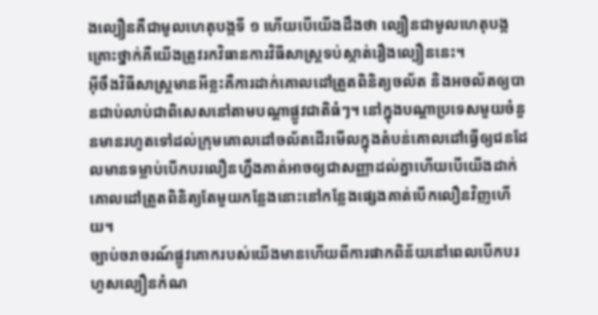ងល្បឿនគឺជាមូលហេតុបង្កទី ១ ហើយបើយើងដឹងថា ល្បឿនជាមូលហេតុបង្កគ្រោះថ្នាក់គឺយើងត្រូវរកវិធានការវិធីសាស្រ្តទប់ស្កាត់រឿងល្បឿននេះ។
អ៊ីចឹងវិធីសាស្រ្តមានអីខ្លះគឺការដាក់គោលដៅត្រួតពិនិត្យចល័ត និងអចល័តឲ្យបានជាប់លាប់ជាពិសេសនៅតាមបណ្តាផ្លូវជាតិធំៗ។ នៅក្នុងបណ្តាប្រទេសមួយចំនួនមានរហូតទៅដល់ក្រុមគោលដៅចល័តដើរមើលក្នុងតំបន់គោលដៅធ្វើឲ្យជនដែលមានទម្លាប់បើកបរលឿនហ្នឹងគាត់អាចឲ្យជាសញ្ញាដល់គ្នាហើយបើយើងដាក់គោលដៅត្រួតពិនិត្យតែមួយកន្លែងនោះនៅកន្លែងផ្សេងគាត់បើកលឿនវិញហើយ។
ច្បាប់ចរាចរណ៍ផ្លូវគោករបស់យើងមានហើយពីការផាកពិន័យនៅពេលបើកបរហួសល្បឿនកំណ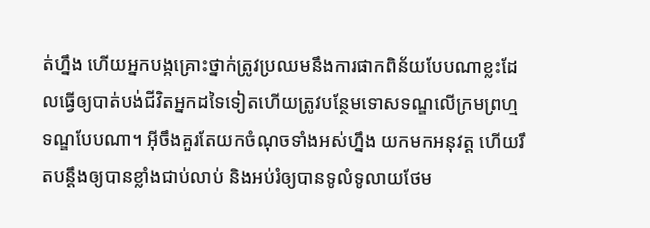ត់ហ្នឹង ហើយអ្នកបង្កគ្រោះថ្នាក់ត្រូវប្រឈមនឹងការផាកពិន័យបែបណាខ្លះដែលធ្វើឲ្យបាត់បង់ជីវិតអ្នកដទៃទៀតហើយត្រូវបន្ថែមទោសទណ្ឌលើក្រមព្រហ្មទណ្ឌបែបណា។ អ៊ីចឹងគួរតែយកចំណុចទាំងអស់ហ្នឹង យកមកអនុវត្ត ហើយរឹតបន្តឹងឲ្យបានខ្លាំងជាប់លាប់ និងអប់រំឲ្យបានទូលំទូលាយថែម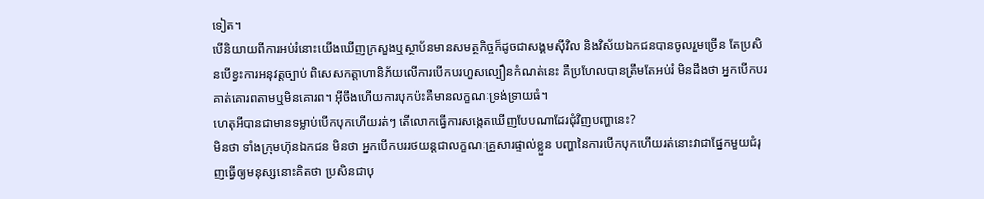ទៀត។
បើនិយាយពីការអប់រំនោះយើងឃើញក្រសួងឬស្ថាប័នមានសមត្ថកិច្ចក៏ដូចជាសង្គមស៊ីវិល និងវិស័យឯកជនបានចូលរួមច្រើន តែប្រសិនបើខ្វះការអនុវត្តច្បាប់ ពិសេសកត្តាហានិភ័យលើការបើកបរហួសល្បឿនកំណត់នេះ គឺប្រហែលបានត្រឹមតែអប់រំ មិនដឹងថា អ្នកបើកបរគាត់គោរពតាមឬមិនគោរព។ អ៊ីចឹងហើយការបុកប៉ះគឺមានលក្ខណៈទ្រង់ទ្រាយធំ។
ហេតុអីបានជាមានទម្លាប់បើកបុកហើយរត់ៗ តើលោកធ្វើការសង្កេតឃើញបែបណាដែរជុំវិញបញ្ហានេះ?
មិនថា ទាំងក្រុមហ៊ុនឯកជន មិនថា អ្នកបើកបររថយន្តជាលក្ខណៈគ្រួសារផ្ទាល់ខ្លួន បញ្ហានៃការបើកបុកហើយរត់នោះវាជាផ្នែកមួយជំរុញធ្វើឲ្យមនុស្សនោះគិតថា ប្រសិនជាបុ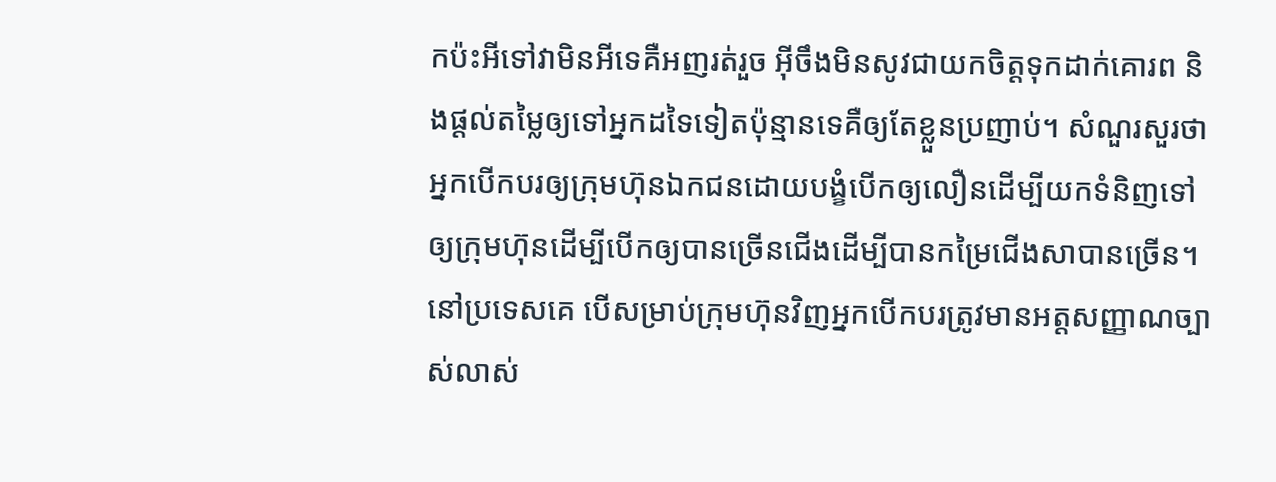កប៉ះអីទៅវាមិនអីទេគឺអញរត់រួច អ៊ីចឹងមិនសូវជាយកចិត្តទុកដាក់គោរព និងផ្តល់តម្លៃឲ្យទៅអ្នកដទៃទៀតប៉ុន្មានទេគឺឲ្យតែខ្លួនប្រញាប់។ សំណួរសួរថា អ្នកបើកបរឲ្យក្រុមហ៊ុនឯកជនដោយបង្ខំបើកឲ្យលឿនដើម្បីយកទំនិញទៅឲ្យក្រុមហ៊ុនដើម្បីបើកឲ្យបានច្រើនជើងដើម្បីបានកម្រៃជើងសាបានច្រើន។
នៅប្រទេសគេ បើសម្រាប់ក្រុមហ៊ុនវិញអ្នកបើកបរត្រូវមានអត្តសញ្ញាណច្បាស់លាស់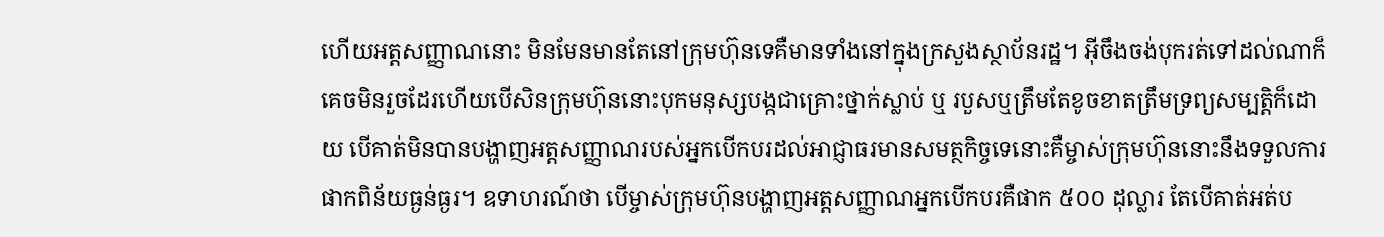ហើយអត្តសញ្ញាណនោះ មិនមែនមានតែនៅក្រុមហ៊ុនទេគឺមានទាំងនៅក្នុងក្រសួងស្ថាប័នរដ្ឋ។ អ៊ីចឹងចង់បុករត់ទៅដល់ណាក៏គេចមិនរួចដែរហើយបើសិនក្រុមហ៊ុននោះបុកមនុស្សបង្កជាគ្រោះថ្នាក់ស្លាប់ ឬ របួសឬត្រឹមតែខូចខាតត្រឹមទ្រព្យសម្បត្តិក៏ដោយ បើគាត់មិនបានបង្ហាញអត្តសញ្ញាណរបស់អ្នកបើកបរដល់អាជ្ញាធរមានសមត្ថកិច្ចទេនោះគឺម្ចាស់ក្រុមហ៊ុននោះនឹងទទួលការផាកពិន័យធ្ងន់ធ្ងរ។ ឧទាហរណ៍ថា បើម្ចាស់ក្រុមហ៊ុនបង្ហាញអត្តសញ្ញាណអ្នកបើកបរគឺផាក ៥០០ ដុល្លារ តែបើគាត់អត់ប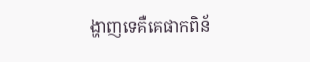ង្ហាញទេគឺគេផាកពិន័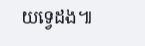យទ្វេដង៕